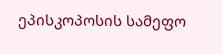ეპისკოპოსის სამეფო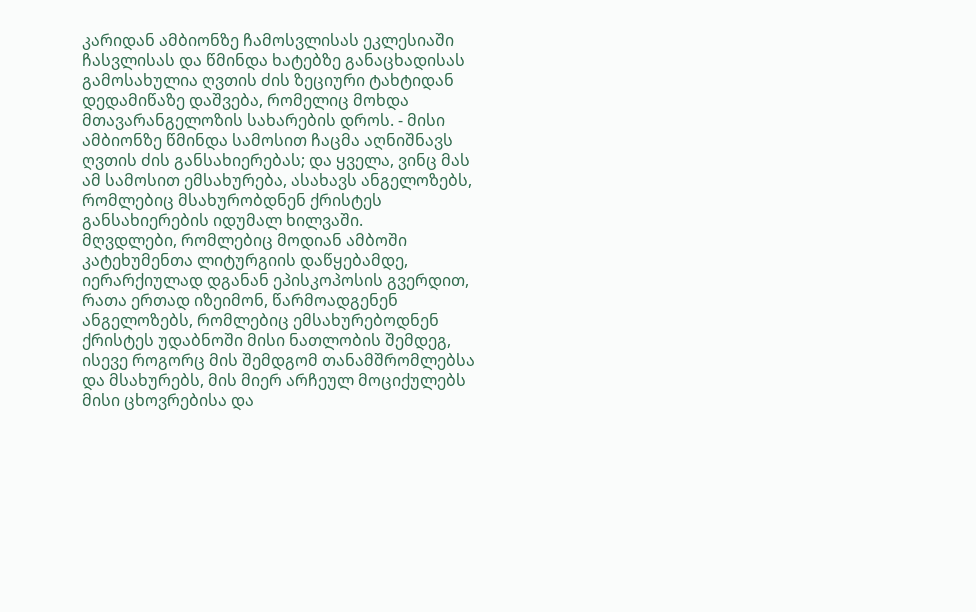კარიდან ამბიონზე ჩამოსვლისას ეკლესიაში ჩასვლისას და წმინდა ხატებზე განაცხადისას გამოსახულია ღვთის ძის ზეციური ტახტიდან დედამიწაზე დაშვება, რომელიც მოხდა მთავარანგელოზის სახარების დროს. - მისი ამბიონზე წმინდა სამოსით ჩაცმა აღნიშნავს ღვთის ძის განსახიერებას; და ყველა, ვინც მას ამ სამოსით ემსახურება, ასახავს ანგელოზებს, რომლებიც მსახურობდნენ ქრისტეს განსახიერების იდუმალ ხილვაში.
მღვდლები, რომლებიც მოდიან ამბოში კატეხუმენთა ლიტურგიის დაწყებამდე, იერარქიულად დგანან ეპისკოპოსის გვერდით, რათა ერთად იზეიმონ, წარმოადგენენ ანგელოზებს, რომლებიც ემსახურებოდნენ ქრისტეს უდაბნოში მისი ნათლობის შემდეგ, ისევე როგორც მის შემდგომ თანამშრომლებსა და მსახურებს, მის მიერ არჩეულ მოციქულებს მისი ცხოვრებისა და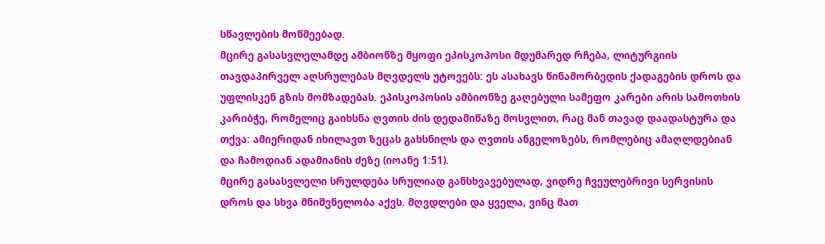სწავლების მოწმეებად.
მცირე გასასვლელამდე ამბიონზე მყოფი ეპისკოპოსი მდუმარედ რჩება, ლიტურგიის თავდაპირველ აღსრულებას მღვდელს უტოვებს: ეს ასახავს წინამორბედის ქადაგების დროს და უფლისკენ გზის მომზადებას. ეპისკოპოსის ამბიონზე გაღებული სამეფო კარები არის სამოთხის კარიბჭე, რომელიც გაიხსნა ღვთის ძის დედამიწაზე მოსვლით, რაც მან თავად დაადასტურა და თქვა: ამიერიდან იხილავთ ზეცას გახსნილს და ღვთის ანგელოზებს, რომლებიც ამაღლდებიან და ჩამოდიან ადამიანის ძეზე (იოანე 1:51).
მცირე გასასვლელი სრულდება სრულიად განსხვავებულად, ვიდრე ჩვეულებრივი სერვისის დროს და სხვა მნიშვნელობა აქვს. მღვდლები და ყველა, ვინც მათ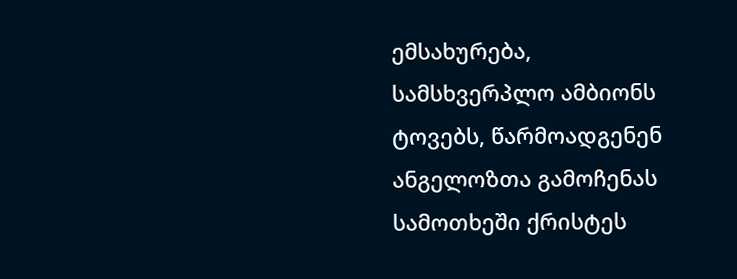ემსახურება, სამსხვერპლო ამბიონს ტოვებს, წარმოადგენენ ანგელოზთა გამოჩენას სამოთხეში ქრისტეს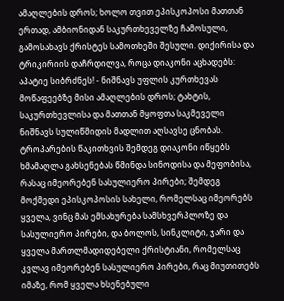ამაღლების დროს; ხოლო თვით ეპისკოპოსი მათთან ერთად, ამბიონიდან საკურთხეველზე ჩამოსული, გამოსახავს ქრისტეს სამოთხეში შესული. დიქირისა და ტრიკირიის დაჩრდილვა, როცა დიაკონი აცხადებს: აპატიე სიბრძნეს! - ნიშნავს უფლის კურთხევას მოწაფეებზე მისი ამაღლების დროს; ტახტის, საკურთხევლისა და მათთან მყოფთა საკმეველი ნიშნავს სულიწმიდის მადლით აღსავსე ცნობას.
ტროპარების წაკითხვის შემდეგ დიაკონი იწყებს ხმამაღლა გახსენებას წმინდა სინოდისა და მეფობისა, რასაც იმეორებენ სასულიერო პირები; შემდეგ მოქმედი ეპისკოპოსის სახელი, რომელსაც იმეორებს ყველა, ვინც მას ემსახურება სამსხვერპლოზე და სასულიერო პირები, და ბოლოს, სინკლიტი, ჯარი და ყველა მართლმადიდებელი ქრისტიანი, რომელსაც კვლავ იმეორებენ სასულიერო პირები, რაც მიუთითებს იმაზე, რომ ყველა ხსენებული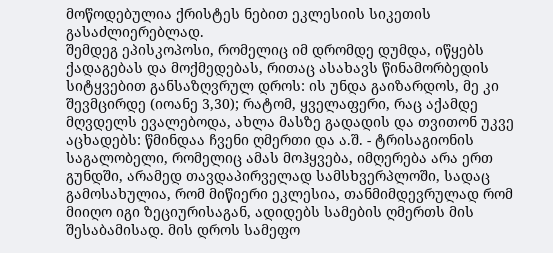მოწოდებულია ქრისტეს ნებით ეკლესიის სიკეთის გასაძლიერებლად.
შემდეგ ეპისკოპოსი, რომელიც იმ დრომდე დუმდა, იწყებს ქადაგებას და მოქმედებას, რითაც ასახავს წინამორბედის სიტყვებით განსაზღვრულ დროს: ის უნდა გაიზარდოს, მე კი შევმცირდე (იოანე 3,30); რატომ, ყველაფერი, რაც აქამდე მღვდელს ევალებოდა, ახლა მასზე გადადის და თვითონ უკვე აცხადებს: წმინდაა ჩვენი ღმერთი და ა.შ. - ტრისაგიონის საგალობელი, რომელიც ამას მოჰყვება, იმღერება არა ერთ გუნდში, არამედ თავდაპირველად სამსხვერპლოში, სადაც გამოსახულია, რომ მიწიერი ეკლესია, თანმიმდევრულად რომ მიიღო იგი ზეციურისაგან, ადიდებს სამების ღმერთს მის შესაბამისად. მის დროს სამეფო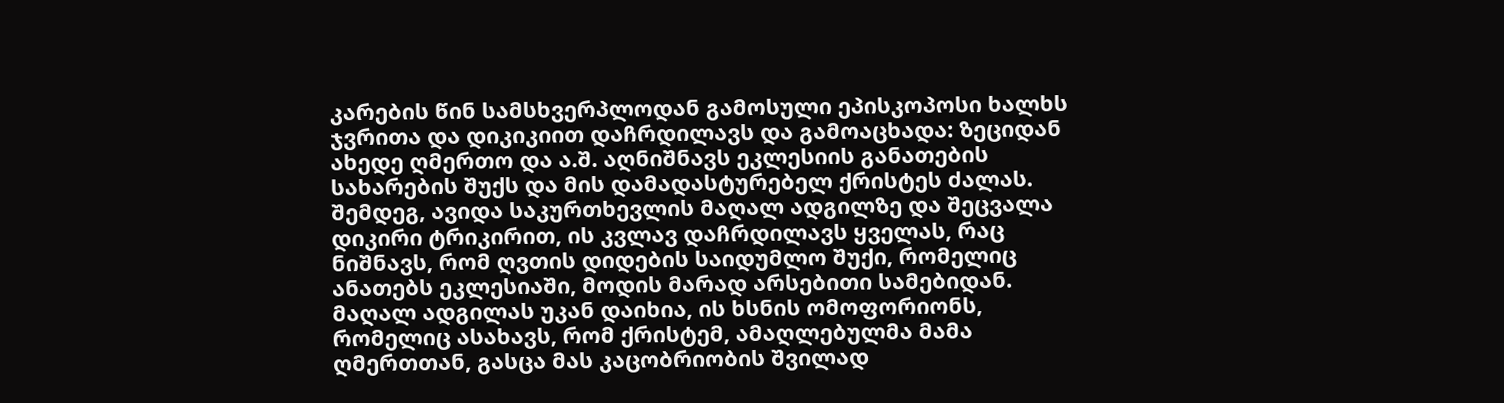კარების წინ სამსხვერპლოდან გამოსული ეპისკოპოსი ხალხს ჯვრითა და დიკიკიით დაჩრდილავს და გამოაცხადა: ზეციდან ახედე ღმერთო და ა.შ. აღნიშნავს ეკლესიის განათების სახარების შუქს და მის დამადასტურებელ ქრისტეს ძალას.
შემდეგ, ავიდა საკურთხევლის მაღალ ადგილზე და შეცვალა დიკირი ტრიკირით, ის კვლავ დაჩრდილავს ყველას, რაც ნიშნავს, რომ ღვთის დიდების საიდუმლო შუქი, რომელიც ანათებს ეკლესიაში, მოდის მარად არსებითი სამებიდან. მაღალ ადგილას უკან დაიხია, ის ხსნის ომოფორიონს, რომელიც ასახავს, რომ ქრისტემ, ამაღლებულმა მამა ღმერთთან, გასცა მას კაცობრიობის შვილად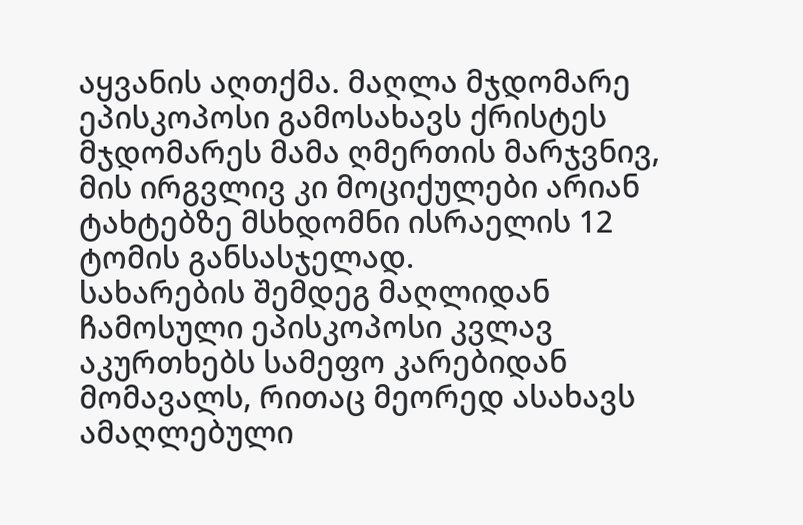აყვანის აღთქმა. მაღლა მჯდომარე ეპისკოპოსი გამოსახავს ქრისტეს მჯდომარეს მამა ღმერთის მარჯვნივ, მის ირგვლივ კი მოციქულები არიან ტახტებზე მსხდომნი ისრაელის 12 ტომის განსასჯელად.
სახარების შემდეგ მაღლიდან ჩამოსული ეპისკოპოსი კვლავ აკურთხებს სამეფო კარებიდან მომავალს, რითაც მეორედ ასახავს ამაღლებული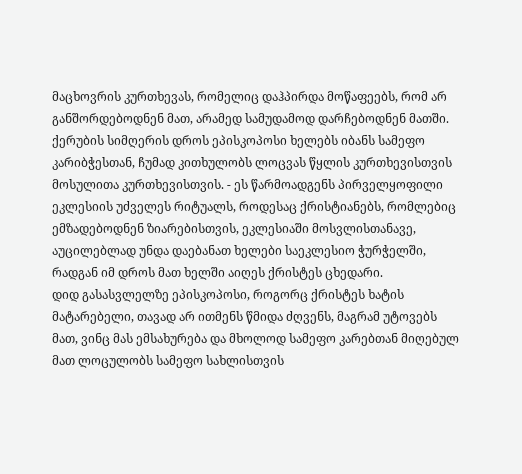მაცხოვრის კურთხევას, რომელიც დაჰპირდა მოწაფეებს, რომ არ განშორდებოდნენ მათ, არამედ სამუდამოდ დარჩებოდნენ მათში.
ქერუბის სიმღერის დროს ეპისკოპოსი ხელებს იბანს სამეფო კარიბჭესთან, ჩუმად კითხულობს ლოცვას წყლის კურთხევისთვის მოსულითა კურთხევისთვის. - ეს წარმოადგენს პირველყოფილი ეკლესიის უძველეს რიტუალს, როდესაც ქრისტიანებს, რომლებიც ემზადებოდნენ ზიარებისთვის, ეკლესიაში მოსვლისთანავე, აუცილებლად უნდა დაებანათ ხელები საეკლესიო ჭურჭელში, რადგან იმ დროს მათ ხელში აიღეს ქრისტეს ცხედარი.
დიდ გასასვლელზე ეპისკოპოსი, როგორც ქრისტეს ხატის მატარებელი, თავად არ ითმენს წმიდა ძღვენს, მაგრამ უტოვებს მათ, ვინც მას ემსახურება და მხოლოდ სამეფო კარებთან მიღებულ მათ ლოცულობს სამეფო სახლისთვის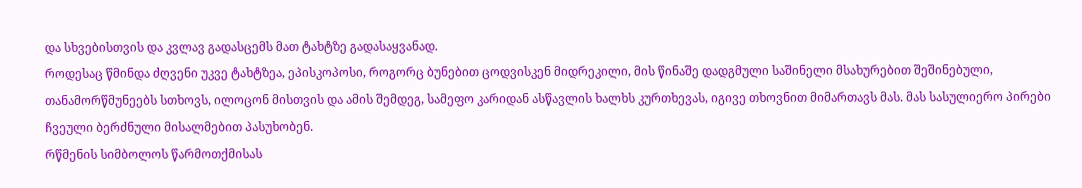და სხვებისთვის და კვლავ გადასცემს მათ ტახტზე გადასაყვანად.
როდესაც წმინდა ძღვენი უკვე ტახტზეა, ეპისკოპოსი, როგორც ბუნებით ცოდვისკენ მიდრეკილი, მის წინაშე დადგმული საშინელი მსახურებით შეშინებული, თანამორწმუნეებს სთხოვს, ილოცონ მისთვის და ამის შემდეგ, სამეფო კარიდან ასწავლის ხალხს კურთხევას, იგივე თხოვნით მიმართავს მას. მას სასულიერო პირები ჩვეული ბერძნული მისალმებით პასუხობენ.
რწმენის სიმბოლოს წარმოთქმისას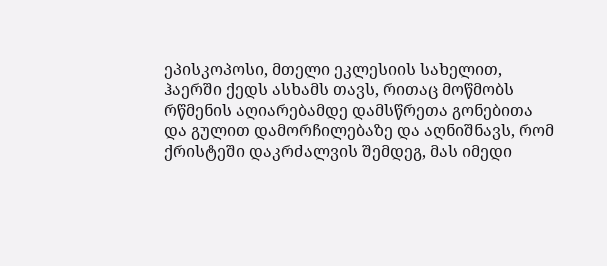ეპისკოპოსი, მთელი ეკლესიის სახელით, ჰაერში ქედს ასხამს თავს, რითაც მოწმობს რწმენის აღიარებამდე დამსწრეთა გონებითა და გულით დამორჩილებაზე და აღნიშნავს, რომ ქრისტეში დაკრძალვის შემდეგ, მას იმედი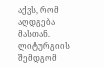აქვს, რომ აღდგება მასთან.
ლიტურგიის შემდგომ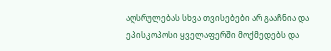აღსრულებას სხვა თვისებები არ გააჩნია და ეპისკოპოსი ყველაფერში მოქმედებს და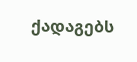ქადაგებს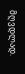მღვდლად.